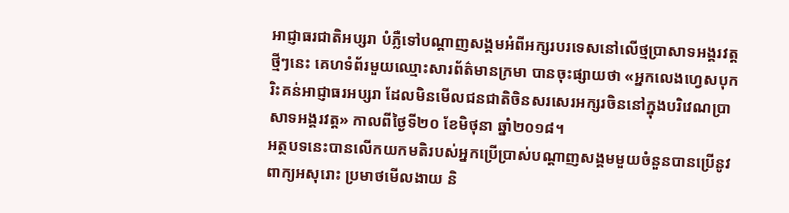អាជ្ញាធរជាតិអប្សរា បំភ្លឺទៅបណ្តាញសង្គមអំពីអក្សរបរទេសនៅលើថ្មប្រាសាទអង្គរវត្ត
ថ្មីៗនេះ គេហទំព័រមួយឈ្មោះសារព័ត៌មានក្រមា បានចុះផ្សាយថា «អ្នកលេងហ្វេសបុករិះគន់អាជ្ញាធរអប្សរា ដែលមិនមើលជនជាតិចិនសរសេរអក្សរចិននៅក្នុងបរិវេណប្រាសាទអង្គរវត្ត» កាលពីថ្ងៃទី២០ ខែមិថុនា ឆ្នាំ២០១៨។
អត្ថបទនេះបានលើកយកមតិរបស់អ្នកប្រើប្រាស់បណ្តាញសង្គមមួយចំនួនបានប្រើនូវពាក្យអសុរោះ ប្រមាថមើលងាយ និ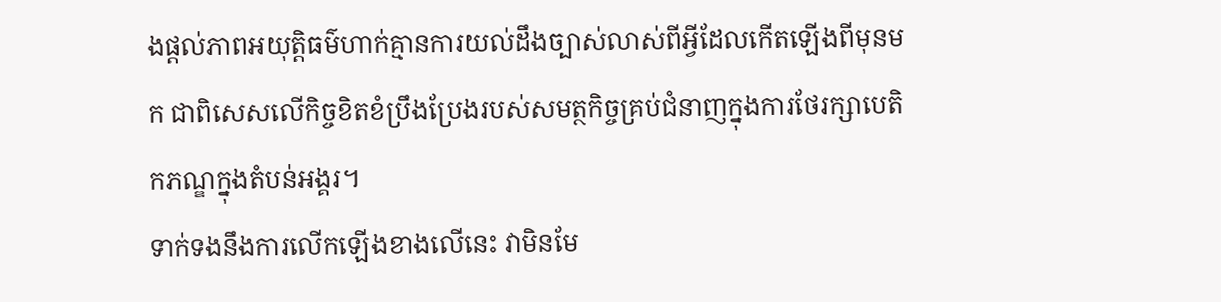ងផ្តល់ភាពអយុត្តិធម៌ហាក់គ្មានការយល់ដឹងច្បាស់លាស់ពីអ្វីដែលកើតឡើងពីមុនមក ជាពិសេសលើកិច្ចខិតខំប្រឹងប្រែងរបស់សមត្ថកិច្ចគ្រប់ជំនាញក្នុងការថែរក្សាបេតិកភណ្ឌក្នុងតំបន់អង្គរ។
ទាក់ទងនឹងការលើកឡើងខាងលើនេះ វាមិនមែ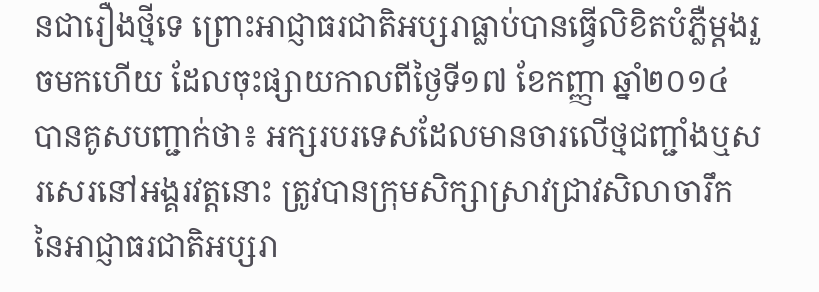នជារឿងថ្មីទេ ព្រោះអាជ្ញាធរជាតិអប្សរាធ្លាប់បានធ្វើលិខិតបំភ្លឺម្តងរួចមកហើយ ដែលចុះផ្សាយកាលពីថ្ងៃទី១៧ ខែកញ្ញា ឆ្នាំ២០១៤ បានគូសបញ្ជាក់ថា៖ អក្សរបរទេសដែលមានចារលើថ្មជញ្ជាំងឬសរសេរនៅអង្គរវត្តនោះ ត្រូវបានក្រុមសិក្សាស្រាវជ្រាវសិលាចារឹកនៃអាជ្ញាធរជាតិអប្សរា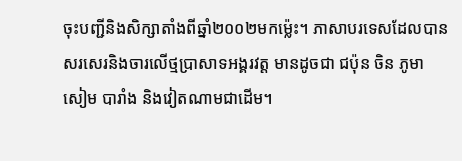ចុះបញ្ជីនិងសិក្សាតាំងពីឆ្នាំ២០០២មកម្ល៉េះ។ ភាសាបរទេសដែលបានសរសេរនិងចារលើថ្មប្រាសាទអង្គរវត្ត មានដូចជា ជប៉ុន ចិន ភូមា សៀម បារាំង និងវៀតណាមជាដើម។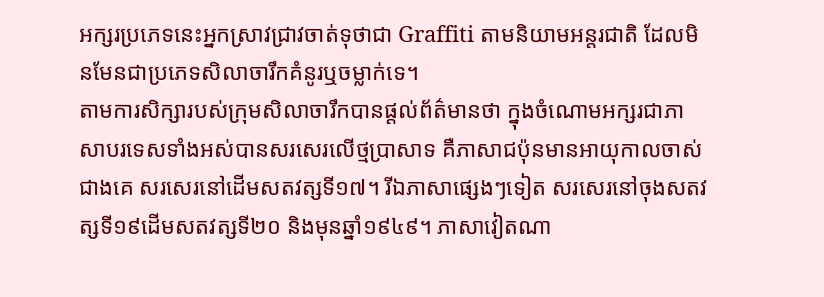អក្សរប្រភេទនេះអ្នកស្រាវជ្រាវចាត់ទុថាជា Graffiti តាមនិយាមអន្តរជាតិ ដែលមិនមែនជាប្រភេទសិលាចារឹកគំនូរឬចម្លាក់ទេ។
តាមការសិក្សារបស់ក្រុមសិលាចារឹកបានផ្ដល់ព័ត៌មានថា ក្នុងចំណោមអក្សរជាភាសាបរទេសទាំងអស់បានសរសេរលើថ្មប្រាសាទ គឺភាសាជប៉ុនមានអាយុកាលចាស់ជាងគេ សរសេរនៅដើមសតវត្សទី១៧។ រីឯភាសាផ្សេងៗទៀត សរសេរនៅចុងសតវត្សទី១៩ដើមសតវត្សទី២០ និងមុនឆ្នាំ១៩៤៩។ ភាសាវៀតណា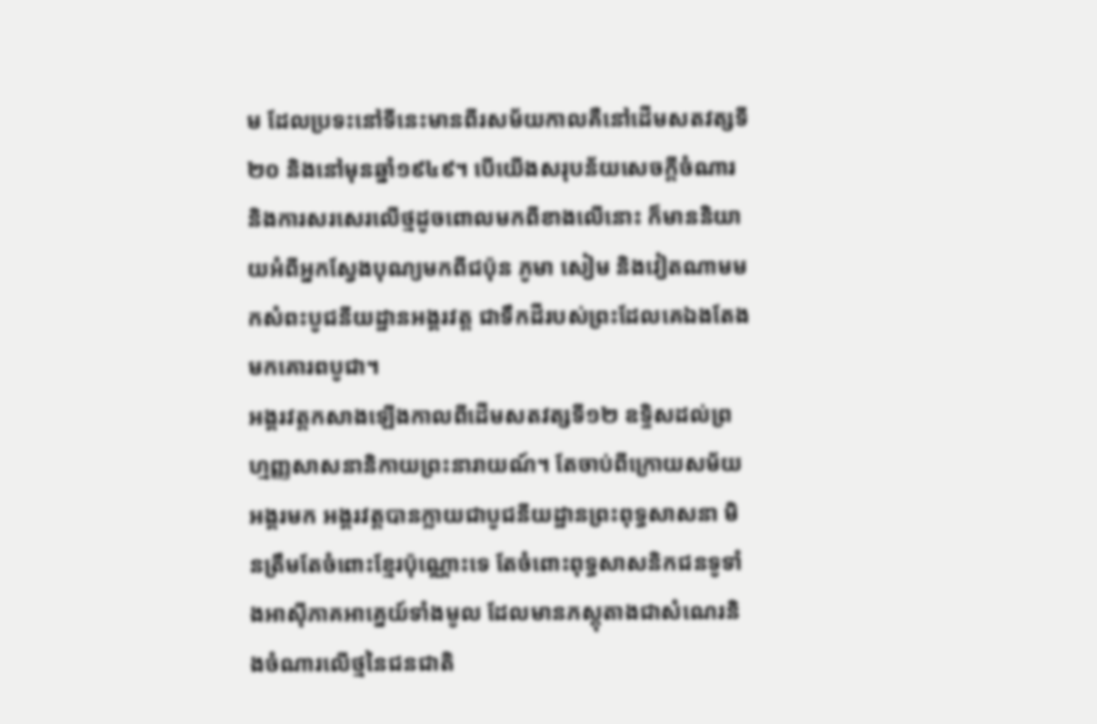ម ដែលប្រទះនៅទីនេះមានពីរសម័យកាលគឺនៅដើមសតវត្សទី២០ និងនៅមុនឆ្នាំ១៩៤៩។ បើយើងសរុបន័យសេចក្តីចំណារនិងការសរសេរលើថ្មដូចពោលមកពីខាងលើនោះ ក៏មាននិយាយអំពីអ្នកស្វែងបុណ្យមកពីជប៉ុន ភូមា សៀម និងវៀតណាមមកសំពះបូជនីយដ្ឋានអង្គរវត្ត ជាទឹកដីរបស់ព្រះដែលគេឯងតែងមកគោរពបូជា។
អង្គរវត្តកសាងឡើងកាលពីដើមសតវត្សទី១២ ឧទ្ទិសដល់ព្រហ្មញ្ញសាសនានិកាយព្រះនារាយណ៍។ តែចាប់ពីក្រោយសម័យអង្គរមក អង្គរវត្តបានក្លាយជាបូជនីយដ្ឋានព្រះពុទ្ធសាសនា មិនត្រឹមតែចំពោះខ្មែរប៉ុណ្ណោះទេ តែចំពោះពុទ្ធសាសនិកជនទូទាំងអាស៊ីភាគអាគ្នេយ៍ទាំងមូល ដែលមានភស្តុតាងជាសំណេរនិងចំណារលើថ្មនៃជនជាតិ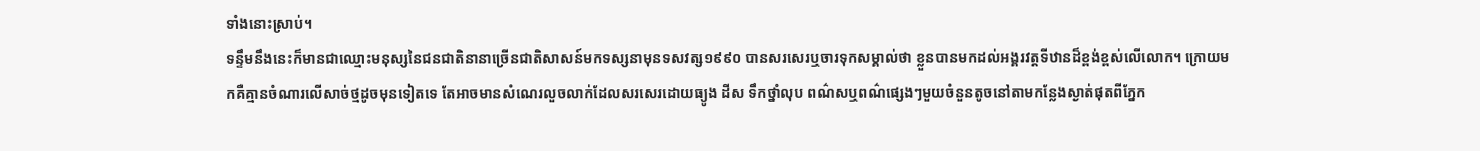ទាំងនោះស្រាប់។
ទន្ទឹមនឹងនេះក៏មានជាឈ្មោះមនុស្សនៃជនជាតិនានាច្រើនជាតិសាសន៍មកទស្សនាមុនទសវត្ស១៩៩០ បានសរសេរឬចារទុកសម្គាល់ថា ខ្លួនបានមកដល់អង្គរវត្តទីឋានដ៏ខ្ពង់ខ្ពស់លើលោក។ ក្រោយមកគឺគ្មានចំណារលើសាច់ថ្មដូចមុនទៀតទេ តែអាចមានសំណេរលួចលាក់ដែលសរសេរដោយធ្យូង ដីស ទឹកថ្នាំលុប ពណ៌សឬពណ៌ផ្សេងៗមួយចំនួនតូចនៅតាមកន្លែងស្ងាត់ផុតពីភ្នែក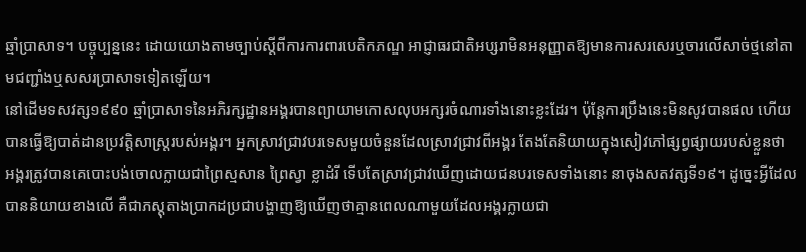ឆ្មាំប្រាសាទ។ បច្ចុប្បន្ននេះ ដោយយោងតាមច្បាប់ស្ដីពីការការពារបេតិកភណ្ឌ អាជ្ញាធរជាតិអប្សរាមិនអនុញ្ញាតឱ្យមានការសរសេរឬចារលើសាច់ថ្មនៅតាមជញ្ជាំងឬសសរប្រាសាទទៀតឡើយ។
នៅដើមទសវត្ស១៩៩០ ឆ្មាំប្រាសាទនៃអភិរក្សដ្ឋានអង្គរបានព្យាយាមកោសលុបអក្សរចំណារទាំងនោះខ្លះដែរ។ ប៉ុន្តែការប្រឹងនេះមិនសូវបានផល ហើយបានធ្វើឱ្យបាត់ដានប្រវត្តិសាស្ត្ររបស់អង្គរ។ អ្នកស្រាវជ្រាវបរទេសមួយចំនួនដែលស្រាវជ្រាវពីអង្គរ តែងតែនិយាយក្នុងសៀវភៅផ្សព្វផ្សាយរបស់ខ្លួនថា អង្គរត្រូវបានគេបោះបង់ចោលក្លាយជាព្រៃស្មសាន ព្រៃស្វា ខ្លាដំរី ទើបតែស្រាវជ្រាវឃើញដោយជនបរទេសទាំងនោះ នាចុងសតវត្សទី១៩។ ដូច្នេះអ្វីដែលបាននិយាយខាងលើ គឺជាភស្តុតាងប្រាកដប្រជាបង្ហាញឱ្យឃើញថាគ្មានពេលណាមួយដែលអង្គរក្លាយជា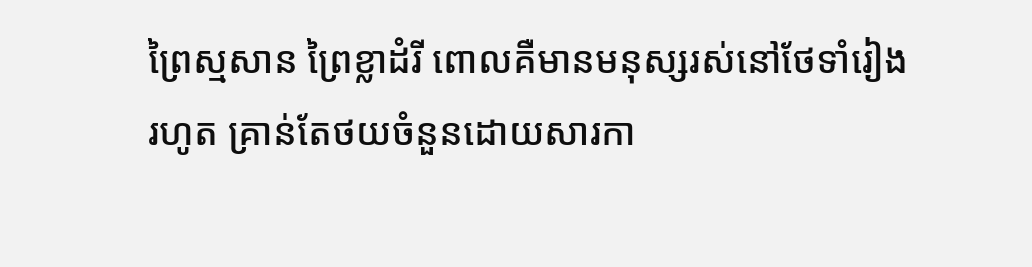ព្រៃស្មសាន ព្រៃខ្លាដំរី ពោលគឺមានមនុស្សរស់នៅថែទាំរៀងរហូត គ្រាន់តែថយចំនួនដោយសារកា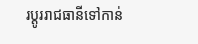រប្ដូររាជធានីទៅកាន់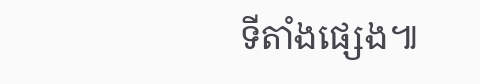ទីតាំងផ្សេង៕